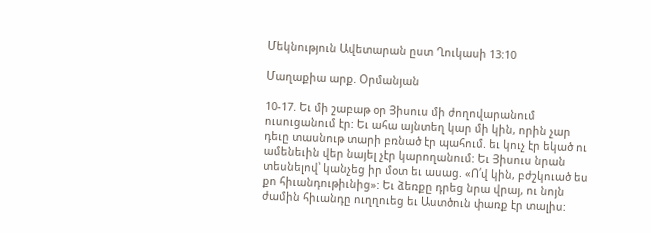Մեկնություն Ավետարան ըստ Ղուկասի 13:10

Մաղաքիա արք. Օրմանյան

10-17. Եւ մի շաբաթ օր Յիսուս մի ժողովարանում ուսուցանում էր: Եւ ահա այնտեղ կար մի կին, որին չար դեւը տասնութ տարի բռնած էր պահում. եւ կուչ էր եկած ու ամենեւին վեր նայել չէր կարողանում: Եւ Յիսուս նրան տեսնելով՝ կանչեց իր մօտ եւ ասաց. «Ո՛վ կին, բժշկուած ես քո հիւանդութիւնից»: Եւ ձեռքը դրեց նրա վրայ, ու նոյն ժամին հիւանդը ուղղուեց եւ Աստծուն փառք էր տալիս: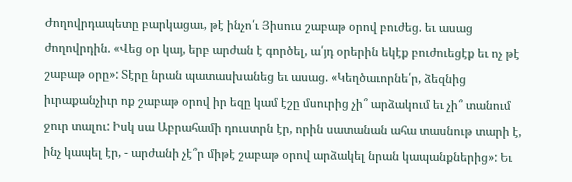Ժողովրդապետը բարկացաւ, թէ ինչո՛ւ Յիսուս շաբաթ օրով բուժեց. եւ ասաց ժողովրդին. «Վեց օր կայ, երբ արժան է գործել, ա՛յդ օրերին եկէք բուժուեցէք եւ ոչ թէ շաբաթ օրը»: Տէրը նրան պատասխանեց եւ ասաց. «Կեղծաւորնե՛ր, ձեզնից իւրաքանչիւր ոք շաբաթ օրով իր եզը կամ էշը մսուրից չի՞ արձակում եւ չի՞ տանում ջուր տալու: Իսկ սա Աբրահամի դուստրն էր, որին սատանան ահա տասնութ տարի է, ինչ կապել էր, - արժանի չէ՞ր միթէ շաբաթ օրով արձակել նրան կապանքներից»: Եւ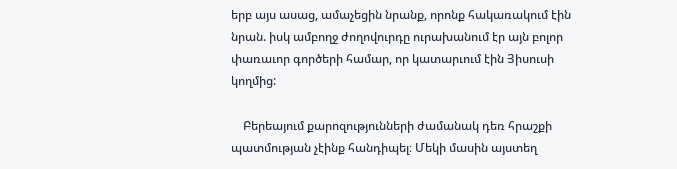երբ այս ասաց, ամաչեցին նրանք, որոնք հակառակում էին նրան. իսկ ամբողջ ժողովուրդը ուրախանում էր այն բոլոր փառաւոր գործերի համար, որ կատարւում էին Յիսուսի կողմից:

    Բերեայում քարոզությունների ժամանակ դեռ հրաշքի պատմության չէինք հանդիպել։ Մեկի մասին այստեղ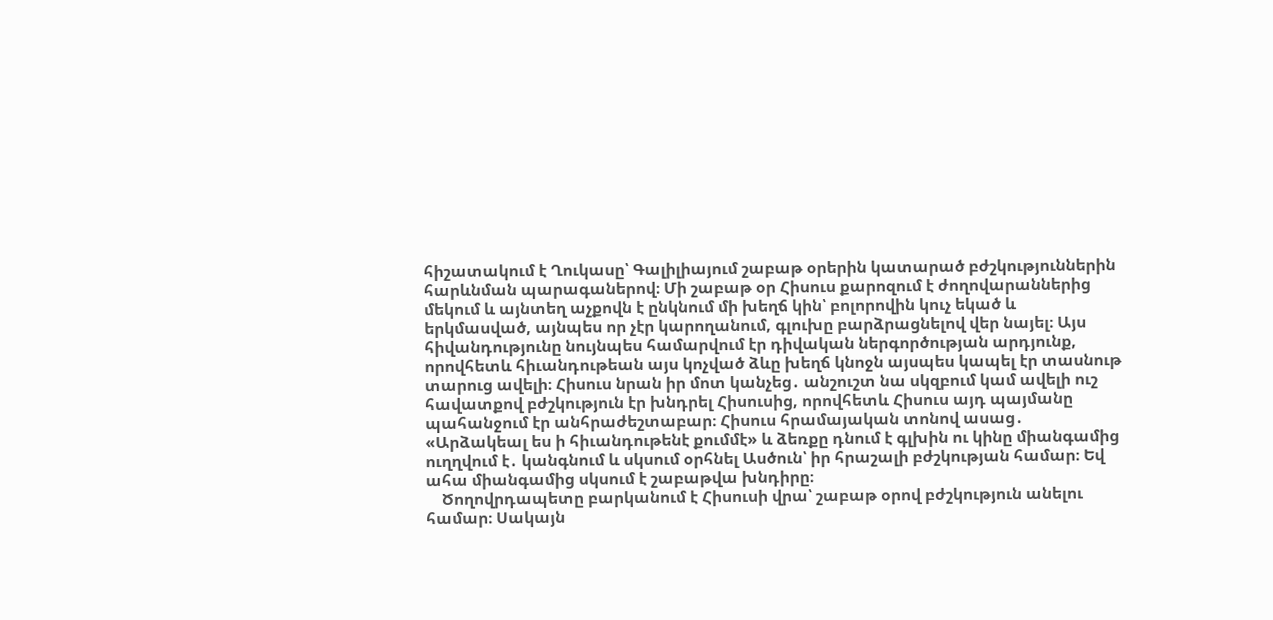հիշատակում է Ղուկասը՝ Գալիլիայում շաբաթ օրերին կատարած բժշկություններին հարևնման պարագաներով։ Մի շաբաթ օր Հիսուս քարոզում է ժողովարաններից մեկում և այնտեղ աչքովն է ընկնում մի խեղճ կին՝ բոլորովին կուչ եկած և երկմասված, այնպես որ չէր կարողանում, գլուխը բարձրացնելով վեր նայել։ Այս հիվանդությունը նույնպես համարվում էր դիվական ներգործության արդյունք, որովհետև հիւանդութեան այս կոչված ձևը խեղճ կնոջն այսպես կապել էր տասնութ տարուց ավելի։ Հիսուս նրան իր մոտ կանչեց․ անշուշտ նա սկզբում կամ ավելի ուշ հավատքով բժշկություն էր խնդրել Հիսուսից, որովհետև Հիսուս այդ պայմանը պահանջում էր անհրաժեշտաբար։ Հիսուս հրամայական տոնով ասաց․ «Արձակեալ ես ի հիւանդութենէ քումմէ» և ձեռքը դնում է գլխին ու կինը միանգամից ուղղվում է․ կանգնում և սկսում օրհնել Ասծուն՝ իր հրաշալի բժշկության համար։ Եվ ահա միանգամից սկսում է շաբաթվա խնդիրը։
    Ծողովրդապետը բարկանում է Հիսուսի վրա՝ շաբաթ օրով բժշկություն անելու համար։ Սակայն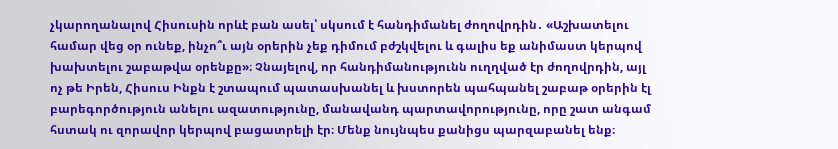չկարողանալով Հիսուսին որևէ բան ասել՝ սկսում է հանդիմանել ժողովրդին․ «Աշխատելու համար վեց օր ունեք, ինչո՞ւ այն օրերին չեք դիմում բժշկվելու և գալիս եք անիմաստ կերպով խախտելու շաբաթվա օրենքը»։ Չնայելով, որ հանդիմանությունն ուղղված էր ժողովրդին, այլ ոչ թե Իրեն, Հիսուս Ինքն է շտապում պատասխանել և խստորեն պահպանել շաբաթ օրերին էլ բարեգործություն անելու ազատությունը, մանավանդ պարտավորությունը, որը շատ անգամ հստակ ու զորավոր կերպով բացատրելի էր։ Մենք նույնպես քանիցս պարզաբանել ենք։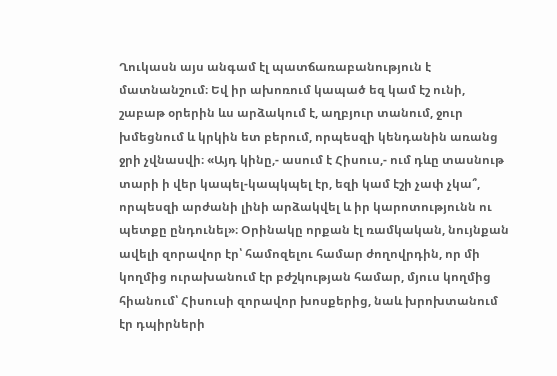Ղուկասն այս անգամ էլ պատճառաբանություն է մատնանշում։ Եվ իր ախոռում կապած եզ կամ էշ ունի, շաբաթ օրերին ևս արձակում է, աղբյուր տանում, ջուր խմեցնում և կրկին ետ բերում, որպեսզի կենդանին առանց ջրի չվնասվի։ «Այդ կինը,- ասում է Հիսուս,- ում դևը տասնութ տարի ի վեր կապել-կապկպել էր, եզի կամ էշի չափ չկա՞, որպեսզի արժանի լինի արձակվել և իր կարոտությունն ու պետքը ընդունել»։ Օրինակը որքան էլ ռամկական, նույնքան ավելի զորավոր էր՝ համոզելու համար ժողովրդին, որ մի կողմից ուրախանում էր բժշկության համար, մյուս կողմից հիանում՝ Հիսուսի զորավոր խոսքերից, նաև խրոխտանում էր դպիրների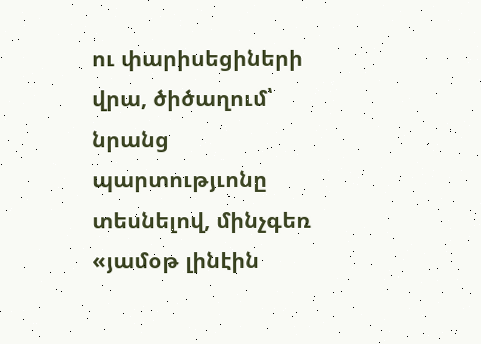ու փարիսեցիների վրա, ծիծաղում՝ նրանց պարտությւոնը տեսնելով, մինչգեռ «յամօթ լինէին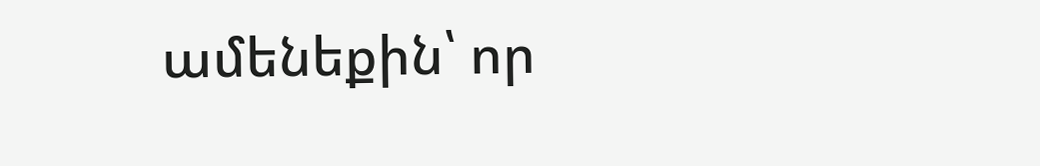ամենեքին՝ որ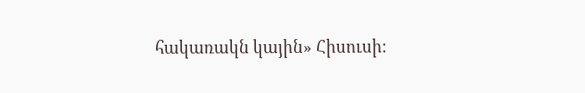հակառակն կային» Հիսուսի։